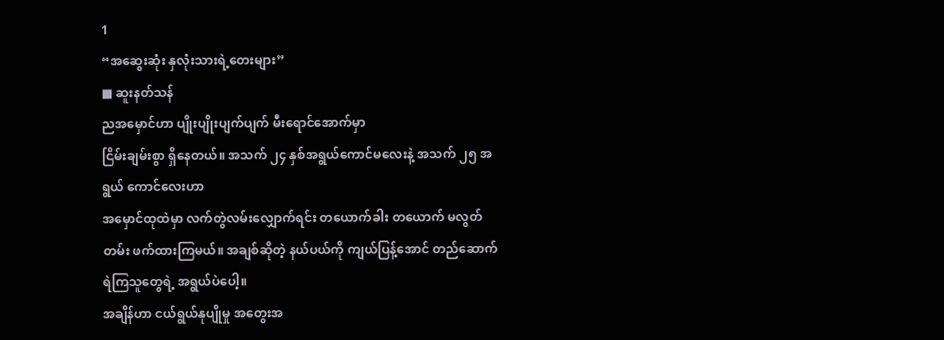1
“အဆွေးဆုံး နှလုံးသားရဲ့တေးများ”
■ ဆူးနတ်သန်
ညအမှောင်ဟာ ပျိုးပျိုးပျက်ပျက် မီးရောင်အောက်မှာ
ငြိမ်းချမ်းစွာ ရှိနေတယ်။ အသက် ၂၄ နှစ်အရွယ်ကောင်မလေးနဲ့ အသက် ၂၅ အရွယ် ကောင်လေးဟာ
အမှောင်ထုထဲမှာ လက်တွဲလမ်းလျှောက်ရင်း တယောက်ခါး တယောက် မလွတ်တမ်း ဖက်ထားကြမယ်။ အချစ်ဆိုတဲ့ နယ်ပယ်ကို ကျယ်ပြန့်အောင် တည်ဆောက်ရဲကြသူတွေရဲ့ အရွယ်ပဲပေါ့။
အချိန်ဟာ ငယ်ရွယ်နုပျိုမှု အတွေးအ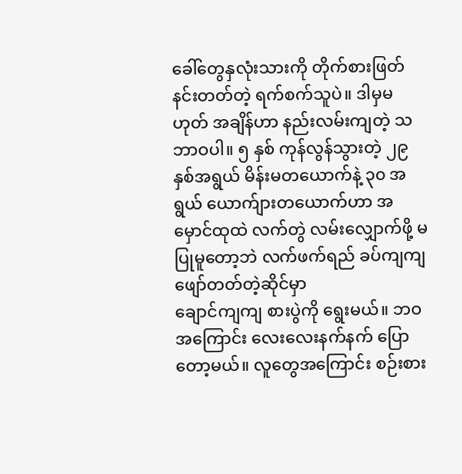ခေါ်တွေနှလုံးသားကို တိုက်စားဖြတ်နင်းတတ်တဲ့ ရက်စက်သူပဲ။ ဒါမှမဟုတ် အချိန်ဟာ နည်းလမ်းကျတဲ့ သဘာဝပါ။ ၅ နှစ် ကုန်လွန်သွားတဲ့ ၂၉ နှစ်အရွယ် မိန်းမတယောက်နဲ့ ၃၀ အရွယ် ယောက်ျားတယောက်ဟာ အမှောင်ထုထဲ လက်တွဲ လမ်းလျှောက်ဖို့ မပြုမူတော့ဘဲ လက်ဖက်ရည် ခပ်ကျကျ ဖျော်တတ်တဲ့ဆိုင်မှာ
ချောင်ကျကျ စားပွဲကို ရွေးမယ်။ ဘဝအကြောင်း လေးလေးနက်နက် ပြောတော့မယ်။ လူတွေအကြောင်း စဉ်းစား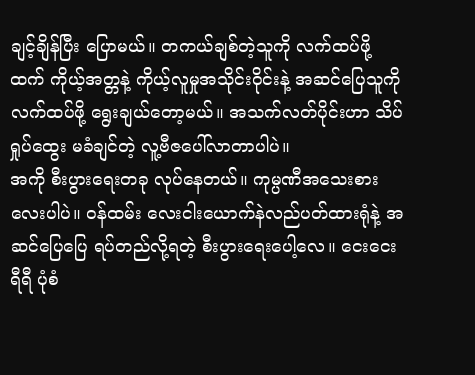ချင့်ချိန်ပြီး ပြောမယ်။ တကယ်ချစ်တဲ့သူကို လက်ထပ်ဖို့ထက် ကိုယ့်အတ္တနဲ့ ကိုယ့်လူမှုအသိုင်းဝိုင်းနဲ့ အဆင်ပြေသူကို လက်ထပ်ဖို့ ရွေးချယ်တော့မယ်။ အသက်လတ်ပိုင်းဟာ သိပ်ရှုပ်ထွေး မခံချင်တဲ့ လူ့ဗီဇပေါ်လာတာပါပဲ။
အကို စီးပွားရေးတခု လုပ်နေတယ်။ ကုမ္ပဏီအသေးစားလေးပါပဲ။ ဝန်ထမ်း လေးငါးယောက်နဲလည်ပတ်ထားရုံနဲ့ အဆင်ပြေပြေ ရပ်တည်လို့ရတဲ့ စီးပွားရေးပေါ့လေ။ ငေးငေးရီရီ ပုံစံ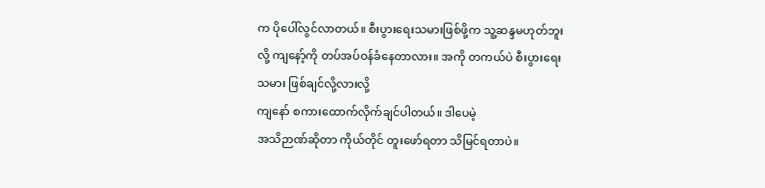က ပိုပေါ်လွင်လာတယ်။ စီးပွားရေးသမားဖြစ်ဖို့က သူ့ဆန္ဒမဟုတ်ဘူးလို့ ကျနော့်ကို တပ်အပ်ဝန်ခံနေတာလား။ အကို တကယ်ပဲ စီးပွားရေးသမား ဖြစ်ချင်လို့လားလို့
ကျနော် စကားထောက်လိုက်ချင်ပါတယ်။ ဒါပေမဲ့
အသိဉာဏ်ဆိုတာ ကိုယ်တိုင် တူးဖော်ရတာ သိမြင်ရတာပဲ။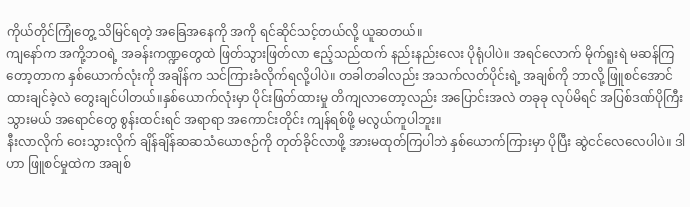ကိုယ်တိုင်ကြုံတွေ့ သိမြင်ရတဲ့ အခြေအနေကို အကို ရင်ဆိုင်သင့်တယ်လို့ ယူဆတယ်။
ကျနော်က အကို့ဘဝရဲ့ အခန်းကဏ္ဍတွေထဲ ဖြတ်သွားဖြတ်လာ ဧည့်သည်ထက် နည်းနည်းလေး ပိုရုံပါပဲ။ အရင်လောက် မိုက်ရူးရဲ မဆန်ကြတော့တာက နှစ်ယောက်လုံးကို အချိန်က သင်ကြားခံလိုက်ရလို့ပါပဲ။ တခါတခါလည်း အသက်လတ်ပိုင်းရဲ့ အချစ်ကို ဘာလို့ ဖြူစင်အောင် ထားချင်ခဲ့လဲ တွေးချင်ပါတယ်။နှစ်ယောက်လုံးမှာ ပိုင်းဖြတ်ထားမှု တိကျလာတော့လည်း အပြောင်းအလဲ တခုခု လုပ်မိရင် အပြစ်ဒဏ်ပိုကြီးသွားမယ် အရောင်တွေ စွန်းထင်းရင် အရာရာ အကောင်းတိုင်း ကျန်ရစ်ဖို့ မလွယ်ကူပါဘူး။
နီးလာလိုက် ဝေးသွားလိုက် ချိန်ချိန်ဆဆသံယောဇဉ်ကို တုတ်ခိုင်လာဖို့ အားမထုတ်ကြပါဘဲ နှစ်ယောက်ကြားမှာ ပိုပြီး ဆွဲငင်လေလေပါပဲ။ ဒါဟာ ဖြူစင်မှုထဲက အချစ်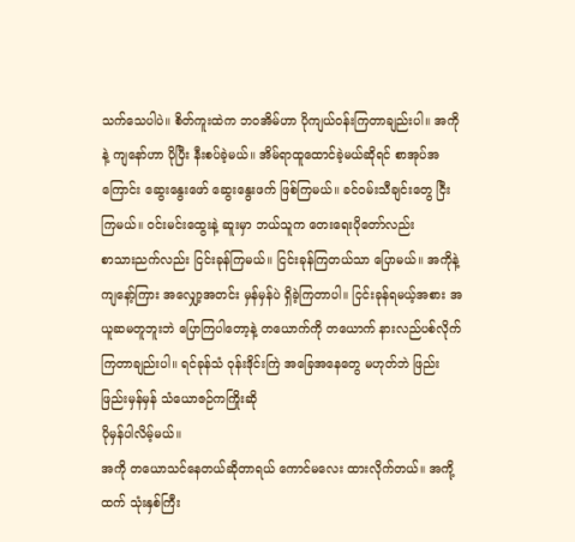သက်သေပါပဲ။ စိတ်ကူးထဲက ဘဝအိမ်ဟာ ပိုကျယ်ဝန်းကြတာချည်းပါ။ အကိုနဲ့ ကျနော်ဟာ ပိုပြီး နီးစပ်ခဲ့မယ်။ အိမ်ရာထူထောင်ခဲ့မယ်ဆိုရင် စာအုပ်အကြောင်း ဆွေးနွေးဖော် ဆွေးနွေးဖက် ဖြစ်ကြမယ်။ ခင်ဝမ်းသီချင်းတွေ ငြီးကြမယ်။ ဝင်းမင်းထွေးနဲ့ ဆူးမှာ ဘယ်သူက တေးရေးပိုတော်လည်း
စာသားညက်လည်း ငြင်းခုန်ကြမယ်။ ငြင်းခုန်ကြတယ်သာ ပြောမယ်။ အကိုနဲ့ ကျနော့်ကြား အလျှော့အတင်း မှန်မှန်ပဲ ရှိခဲ့ကြတာပါ။ ငြင်းခုန်ရမယ့်အစား အယူဆမတူဘူးဘဲ ပြောကြပါတော့နဲ့ တယောက်ကို တယောက် နားလည်ပစ်လိုက်ကြတာချည်းပါ။ ရင်ခုန်သံ ဝုန်းဒိုင်းကြဲ အခြေအနေတွေ မဟုတ်ဘဲ ဖြည်းဖြည်းမှန်မှန် သံယောဇဉ်ကကြိုးဆို
ပိုမှန်ပါလိမ့်မယ်။
အကို တယောသင်နေတယ်ဆိုတာရယ် ကောင်မလေး ထားလိုက်တယ်။ အကို့ထက် သုံးနှစ်ကြီး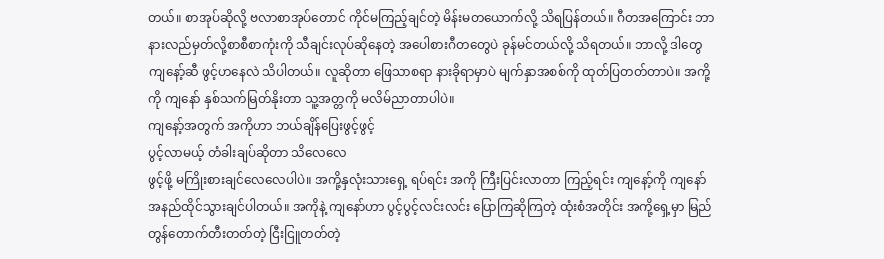တယ်။ စာအုပ်ဆိုလို့ ဗလာစာအုပ်တောင် ကိုင်မကြည့်ချင်တဲ့ မိန်းမတယောက်လို့ သိရပြန်တယ်။ ဂီတအကြောင်း ဘာနားလည်မှတ်လို့စာစီစာကုံးကို သီချင်းလုပ်ဆိုနေတဲ့ အပေါစားဂီတတွေပဲ ခုန်မင်တယ်လို့ သိရတယ်။ ဘာလို့ ဒါတွေ ကျနော့်ဆီ ဖွင့်ဟနေလဲ သိပါတယ်။ လူဆိုတာ ဖြေသာစရာ နားခိုရာမှာပဲ မျက်နှာအစစ်ကို ထုတ်ပြတတ်တာပဲ။ အကို့ကို ကျနော် နှစ်သက်မြတ်နိုးတာ သူ့အတ္တကို မလိမ်ညာတာပါပဲ။
ကျနော့်အတွက် အကိုဟာ ဘယ်ချိန်ပြေးဖွင့်ဖွင့်
ပွင့်လာမယ့် တံခါးချပ်ဆိုတာ သိလေလေ
ဖွင့်ဖို့ မကြိုးစားချင်လေလေပါပဲ။ အကို့နှလုံးသားရှေ့ ရပ်ရင်း အကို ကြီးပြင်းလာတာ ကြည့်ရင်း ကျနော့်ကို ကျနော် အနည်ထိုင်သွားချင်ပါတယ်။ အကိုနဲ့ ကျနော်ဟာ ပွင့်ပွင့်လင်းလင်း ပြောကြဆိုကြတဲ့ ထုံးစံအတိုင်း အကို့ရှေ့မှာ မြည်တွန်တောက်တီးတတ်တဲ့ ငြီးငြူတတ်တဲ့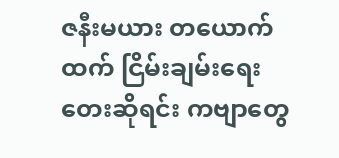ဇနီးမယား တယောက်ထက် ငြိမ်းချမ်းရေး တေးဆိုရင်း ကဗျာတွေ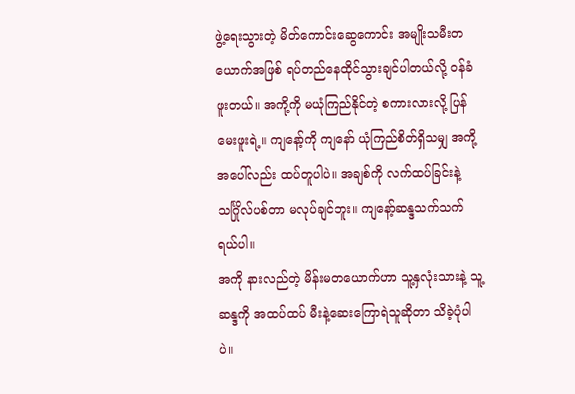ဖွဲ့ရေးသွားတဲ့ မိတ်ကောင်းဆွေကောင်း အမျိုးသမီးတယောက်အဖြစ် ရပ်တည်နေထိုင်သွားချင်ပါတယ်လို့ ဝန်ခံဖူးတယ်။ အကို့ကို မယုံကြည်နိုင်တဲ့ စကားလားလို့ ပြန်မေးဖူးရဲ့။ ကျနော့်ကို ကျနော် ယုံကြည်စိတ်ရှိသမျှ အကို့အပေါ်လည်း ထပ်တူပါပဲ။ အချစ်ကို လက်ထပ်ခြင်းနဲ့ သင်္ဂြိုလ်ပစ်တာ မလုပ်ချင်ဘူး။ ကျနော့်ဆန္ဒသက်သက်ရယ်ပါ။
အကို နားလည်တဲ့ မိန်းမတယောက်ဟာ သူ့နှလုံးသားနဲ့ သူ့ဆန္ဒကို အထပ်ထပ် မီးနဲ့ဆေးကြောရဲသူဆိုတာ သိခဲ့ပုံပါပဲ။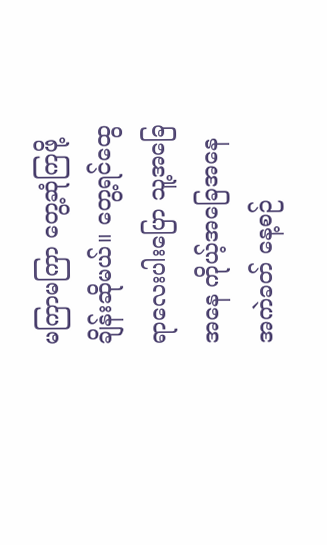မကြာမကြာ တွေ့ဆုံကြဖို့ ချိန်းဆိုမယ်။ တွေ့ရင်ထွေရာလေးပါးပြော သူ့အခြေအနေ ကိုယ့်အခြေအနေ အကဲခတ် နေ့စဉ်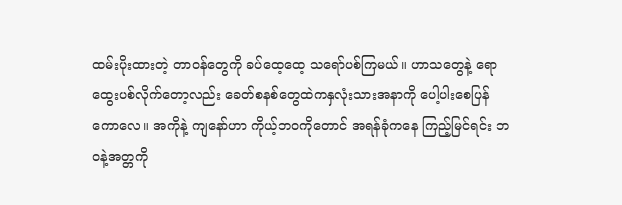ထမ်းပိုးထားတဲ့ တာဝန်တွေကို ခပ်ထေ့ထေ့ သရော်ပစ်ကြမယ်။ ဟာသတွေနဲ့ ရောထွေးပစ်လိုက်တော့လည်း ခေတ်စနစ်တွေထဲကနှလုံးသားအနာကို ပေါ့ပါးစေပြန်ကောလေ။ အကိုနဲ့ ကျနော်ဟာ ကိုယ့်ဘဝကိုတောင် အရန်ခုံကနေ ကြည့်မြင်ရင်း ဘဝနဲ့အတ္တကို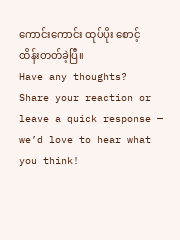ကောင်းကောင်း ထုပ်ပိုး စောင့်ထိန်းတတ်ခဲ့ပြီ။
Have any thoughts?
Share your reaction or leave a quick response — we’d love to hear what you think!